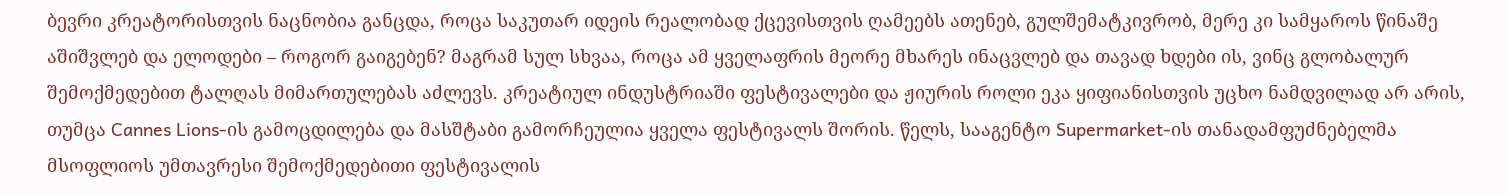ბევრი კრეატორისთვის ნაცნობია განცდა, როცა საკუთარ იდეის რეალობად ქცევისთვის ღამეებს ათენებ, გულშემატკივრობ, მერე კი სამყაროს წინაშე აშიშვლებ და ელოდები – როგორ გაიგებენ? მაგრამ სულ სხვაა, როცა ამ ყველაფრის მეორე მხარეს ინაცვლებ და თავად ხდები ის, ვინც გლობალურ შემოქმედებით ტალღას მიმართულებას აძლევს. კრეატიულ ინდუსტრიაში ფესტივალები და ჟიურის როლი ეკა ყიფიანისთვის უცხო ნამდვილად არ არის, თუმცა Cannes Lions-ის გამოცდილება და მასშტაბი გამორჩეულია ყველა ფესტივალს შორის. წელს, სააგენტო Supermarket-ის თანადამფუძნებელმა მსოფლიოს უმთავრესი შემოქმედებითი ფესტივალის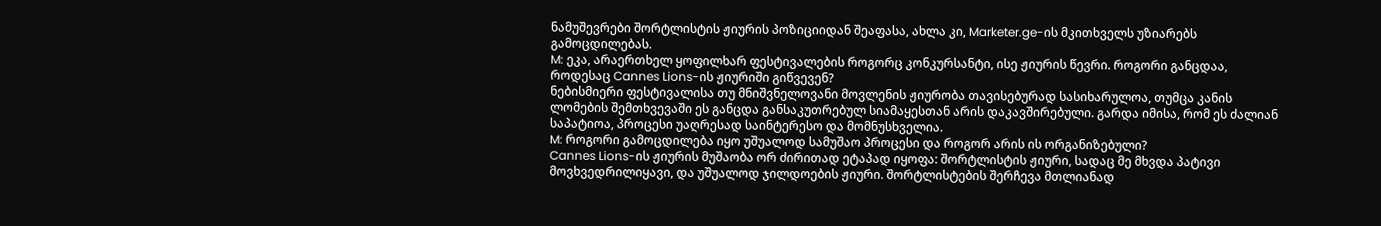ნამუშევრები შორტლისტის ჟიურის პოზიციიდან შეაფასა, ახლა კი, Marketer.ge-ის მკითხველს უზიარებს გამოცდილებას.
M: ეკა, არაერთხელ ყოფილხარ ფესტივალების როგორც კონკურსანტი, ისე ჟიურის წევრი. როგორი განცდაა, როდესაც Cannes Lions-ის ჟიურიში გიწვევენ?
ნებისმიერი ფესტივალისა თუ მნიშვნელოვანი მოვლენის ჟიურობა თავისებურად სასიხარულოა, თუმცა კანის ლომების შემთხვევაში ეს განცდა განსაკუთრებულ სიამაყესთან არის დაკავშირებული. გარდა იმისა, რომ ეს ძალიან საპატიოა, პროცესი უაღრესად საინტერესო და მომნუსხველია.
M: როგორი გამოცდილება იყო უშუალოდ სამუშაო პროცესი და როგორ არის ის ორგანიზებული?
Cannes Lions-ის ჟიურის მუშაობა ორ ძირითად ეტაპად იყოფა: შორტლისტის ჟიური, სადაც მე მხვდა პატივი მოვხვედრილიყავი, და უშუალოდ ჯილდოების ჟიური. შორტლისტების შერჩევა მთლიანად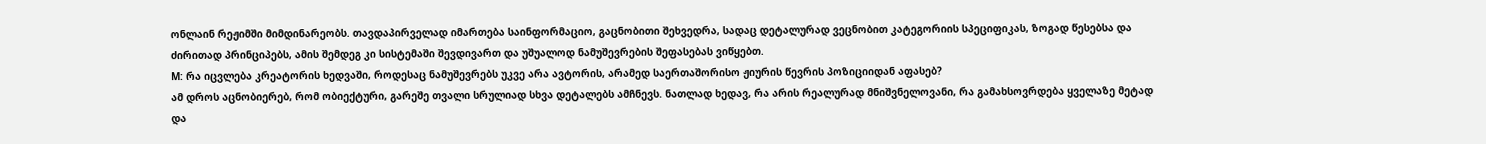ონლაინ რეჟიმში მიმდინარეობს. თავდაპირველად იმართება საინფორმაციო, გაცნობითი შეხვედრა, სადაც დეტალურად ვეცნობით კატეგორიის სპეციფიკას, ზოგად წესებსა და ძირითად პრინციპებს, ამის შემდეგ კი სისტემაში შევდივართ და უშუალოდ ნამუშევრების შეფასებას ვიწყებთ.
M: რა იცვლება კრეატორის ხედვაში, როდესაც ნამუშევრებს უკვე არა ავტორის, არამედ საერთაშორისო ჟიურის წევრის პოზიციიდან აფასებ?
ამ დროს აცნობიერებ, რომ ობიექტური, გარეშე თვალი სრულიად სხვა დეტალებს ამჩნევს. ნათლად ხედავ, რა არის რეალურად მნიშვნელოვანი, რა გამახსოვრდება ყველაზე მეტად და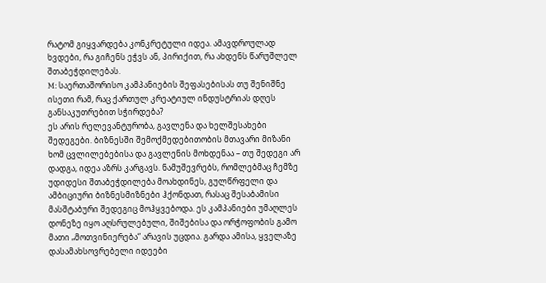რატომ გიყვარდება კონკრეტული იდეა. ამავდროულად ხვდები, რა გიჩენს ეჭვს ან, პირიქით, რა ახდენს წარუშლელ შთაბეჭდილებას.
M: საერთაშორისო კამპანიების შეფასებისას თუ შენიშნე ისეთი რამ, რაც ქართულ კრეატიულ ინდუსტრიას დღეს განსაკუთრებით სჭირდება?
ეს არის რელევანტურობა, გავლენა და ხელშესახები შედეგები. ბიზნესში შემოქმედებითობის მთავარი მიზანი ხომ ცვლილებებისა და გავლენის მოხდენაა – თუ შედეგი არ დადგა, იდეა აზრს კარგავს. ნამუშევრებს, რომლებმაც ჩემზე უდიდესი შთაბეჭდილება მოახდინეს, გულწრფელი და ამბიციური ბიზნესმიზნები ჰქონდათ, რასაც შესაბამისი მასშტაბური შედეგიც მოჰყვებოდა. ეს კამპანიები უმაღლეს დონეზე იყო აღსრულებული, შიშებისა და ორჭოფობის გამო მათი „მოთვინიერება“ არავის უცდია. გარდა ამისა, ყველაზე დასამახსოვრებელი იდეები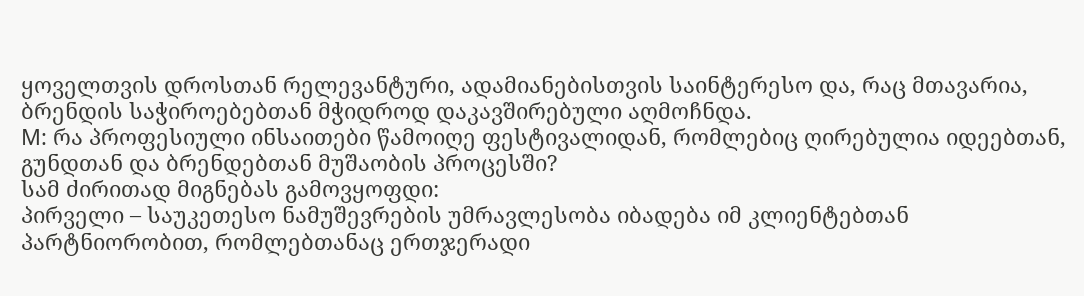ყოველთვის დროსთან რელევანტური, ადამიანებისთვის საინტერესო და, რაც მთავარია, ბრენდის საჭიროებებთან მჭიდროდ დაკავშირებული აღმოჩნდა.
M: რა პროფესიული ინსაითები წამოიღე ფესტივალიდან, რომლებიც ღირებულია იდეებთან, გუნდთან და ბრენდებთან მუშაობის პროცესში?
სამ ძირითად მიგნებას გამოვყოფდი:
პირველი – საუკეთესო ნამუშევრების უმრავლესობა იბადება იმ კლიენტებთან პარტნიორობით, რომლებთანაც ერთჯერადი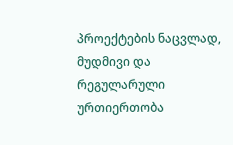პროექტების ნაცვლად, მუდმივი და რეგულარული ურთიერთობა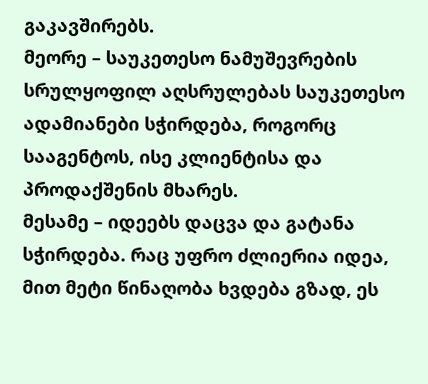გაკავშირებს.
მეორე – საუკეთესო ნამუშევრების სრულყოფილ აღსრულებას საუკეთესო ადამიანები სჭირდება, როგორც სააგენტოს, ისე კლიენტისა და პროდაქშენის მხარეს.
მესამე – იდეებს დაცვა და გატანა სჭირდება. რაც უფრო ძლიერია იდეა, მით მეტი წინაღობა ხვდება გზად, ეს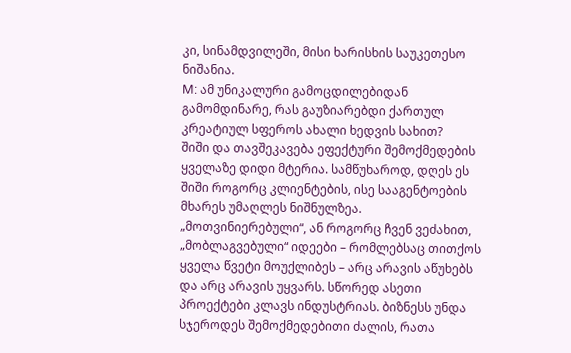კი, სინამდვილეში, მისი ხარისხის საუკეთესო ნიშანია.
M: ამ უნიკალური გამოცდილებიდან გამომდინარე, რას გაუზიარებდი ქართულ კრეატიულ სფეროს ახალი ხედვის სახით?
შიში და თავშეკავება ეფექტური შემოქმედების ყველაზე დიდი მტერია. სამწუხაროდ, დღეს ეს შიში როგორც კლიენტების, ისე სააგენტოების მხარეს უმაღლეს ნიშნულზეა. „მოთვინიერებული“, ან როგორც ჩვენ ვეძახით, „მობლაგვებული“ იდეები – რომლებსაც თითქოს ყველა წვეტი მოუქლიბეს – არც არავის აწუხებს და არც არავის უყვარს. სწორედ ასეთი პროექტები კლავს ინდუსტრიას. ბიზნესს უნდა სჯეროდეს შემოქმედებითი ძალის, რათა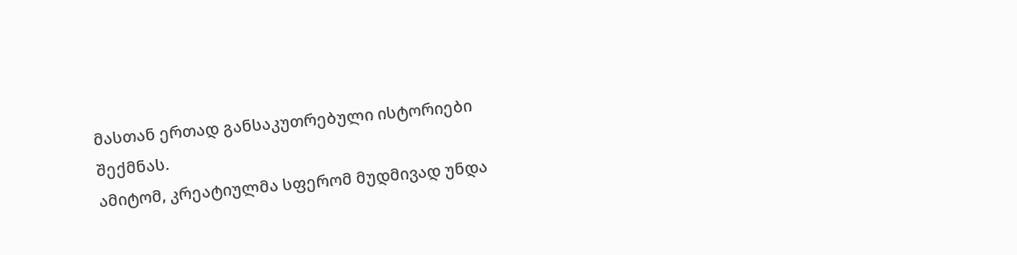მასთან ერთად განსაკუთრებული ისტორიები შექმნას.
ამიტომ, კრეატიულმა სფერომ მუდმივად უნდა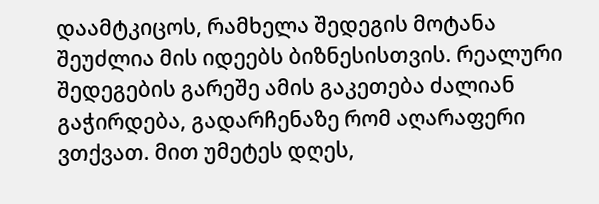დაამტკიცოს, რამხელა შედეგის მოტანა შეუძლია მის იდეებს ბიზნესისთვის. რეალური შედეგების გარეშე ამის გაკეთება ძალიან გაჭირდება, გადარჩენაზე რომ აღარაფერი ვთქვათ. მით უმეტეს დღეს,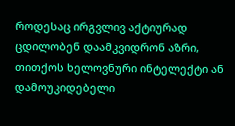როდესაც ირგვლივ აქტიურად ცდილობენ დაამკვიდრონ აზრი, თითქოს ხელოვნური ინტელექტი ან დამოუკიდებელი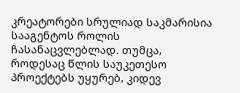კრეატორები სრულიად საკმარისია სააგენტოს როლის ჩასანაცვლებლად. თუმცა, როდესაც წლის საუკეთესო პროექტებს უყურებ, კიდევ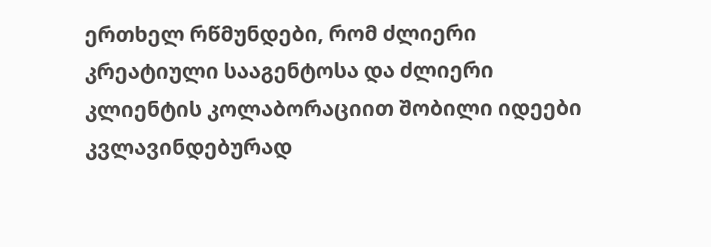ერთხელ რწმუნდები, რომ ძლიერი კრეატიული სააგენტოსა და ძლიერი კლიენტის კოლაბორაციით შობილი იდეები კვლავინდებურად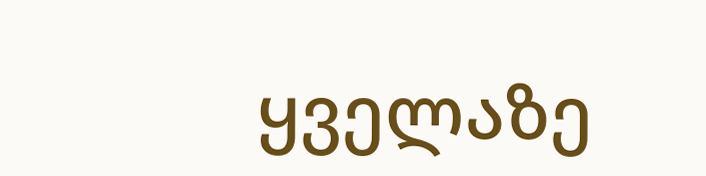ყველაზე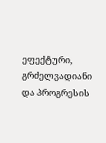ეფექტური, გრძელვადიანი და პროგრესის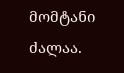მომტანი ძალაა.